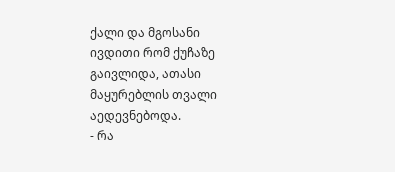ქალი და მგოსანი
ივდითი რომ ქუჩაზე გაივლიდა, ათასი მაყურებლის თვალი აედევნებოდა.
- რა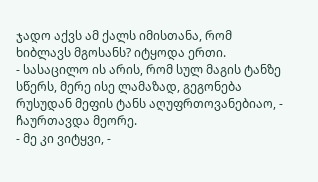ჯადო აქვს ამ ქალს იმისთანა, რომ ხიბლავს მგოსანს? იტყოდა ერთი.
- სასაცილო ის არის, რომ სულ მაგის ტანზე სწერს, მერე ისე ლამაზად, გეგონება რუსუდან მეფის ტანს აღუფრთოვანებიაო, - ჩაურთავდა მეორე.
- მე კი ვიტყვი, -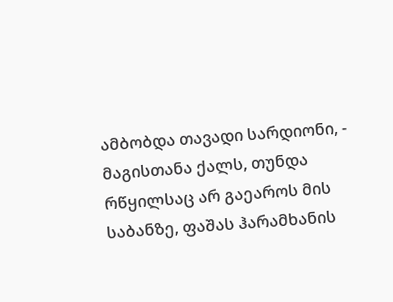ამბობდა თავადი სარდიონი, - მაგისთანა ქალს, თუნდა რწყილსაც არ გაეაროს მის საბანზე, ფაშას ჰარამხანის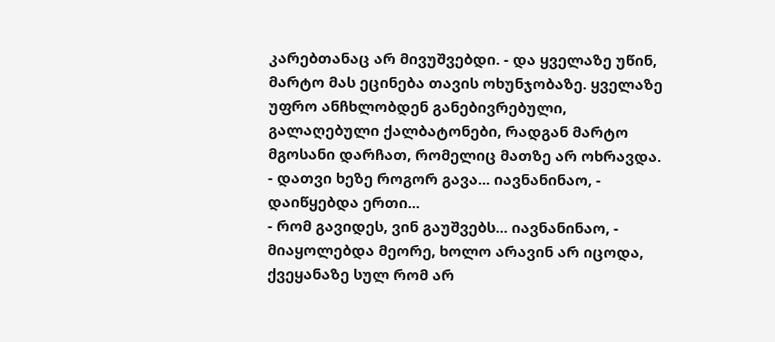კარებთანაც არ მივუშვებდი. - და ყველაზე უწინ, მარტო მას ეცინება თავის ოხუნჯობაზე. ყველაზე უფრო ანჩხლობდენ განებივრებული, გალაღებული ქალბატონები, რადგან მარტო მგოსანი დარჩათ, რომელიც მათზე არ ოხრავდა.
- დათვი ხეზე როგორ გავა... იავნანინაო, - დაიწყებდა ერთი...
- რომ გავიდეს, ვინ გაუშვებს... იავნანინაო, - მიაყოლებდა მეორე, ხოლო არავინ არ იცოდა, ქვეყანაზე სულ რომ არ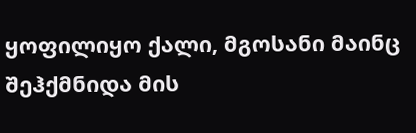ყოფილიყო ქალი, მგოსანი მაინც შეჰქმნიდა მის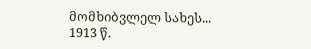მომხიბვლელ სახეს...
1913 წ.